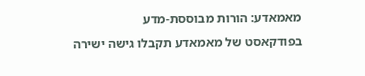מאמאדע: הורות מבוססת-מדע
בפודקאסט של מאמאדע תקבלו גישה ישירה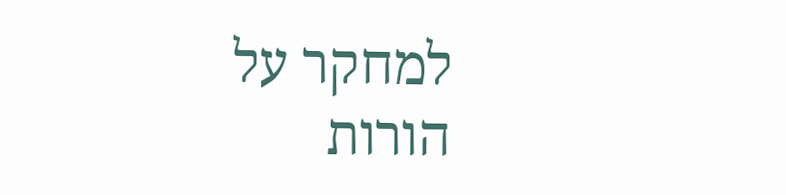למחקר על הורות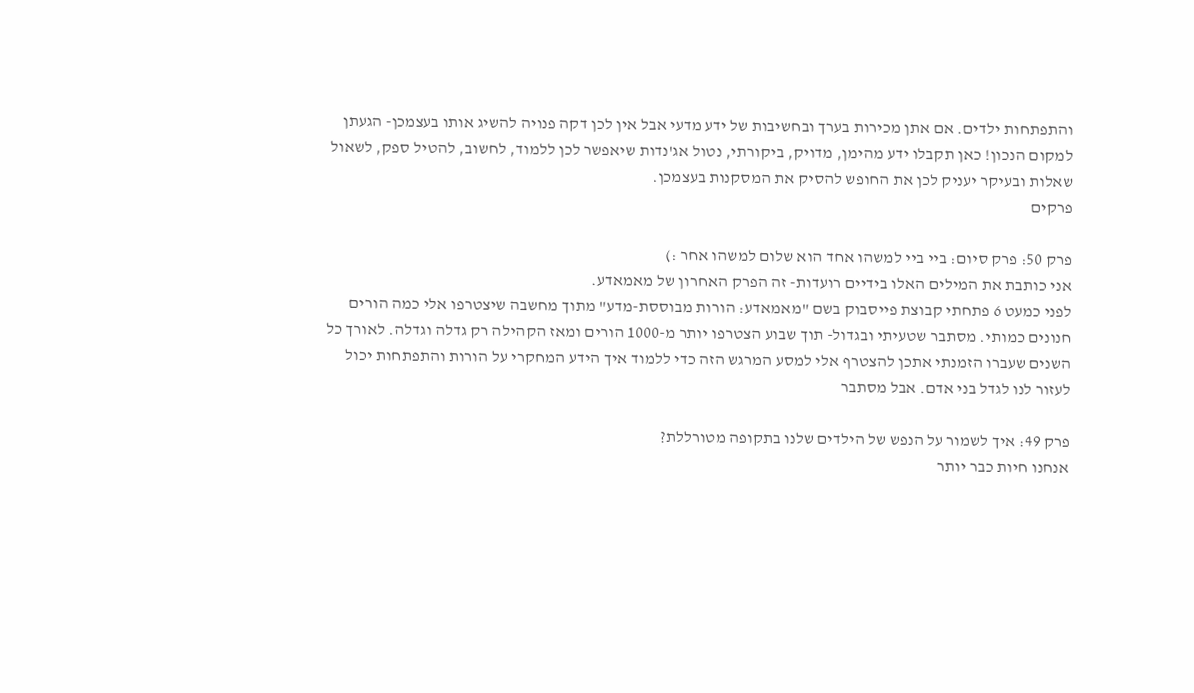והתפתחות ילדים. אם אתן מכירות בערך ובחשיבות של ידע מדעי אבל אין לכן דקה פנויה להשיג אותו בעצמכן- הגעתן למקום הנכון! כאן תקבלו ידע מהימן, מדויק, ביקורתי, נטול אג'נדות שיאפשר לכן ללמוד, לחשוב, להטיל ספק, לשאול שאלות ובעיקר יעניק לכן את החופש להסיק את המסקנות בעצמכן.
פרקים

פרק 50: פרק סיום: ביי ביי למשהו אחד הוא שלום למשהו אחר :)
אני כותבת את המילים האלו בידיים רועדות- זה הפרק האחרון של מאמאדע.
לפני כמעט 6 פתחתי קבוצת פייסבוק בשם "מאמאדע: הורות מבוססת-מדע" מתוך מחשבה שיצטרפו אלי כמה הורים חנונים כמותי. מסתבר שטעיתי ובגדול- תוך שבוע הצטרפו יותר מ-1000 הורים ומאז הקהילה רק גדלה וגדלה. לאורך כל השנים שעברו הזמנתי אתכן להצטרף אלי למסע המרגש הזה כדי ללמוד איך הידע המחקרי על הורות והתפתחות יכול לעזור לנו לגדל בני אדם. אבל מסתבר

פרק 49: איך לשמור על הנפש של הילדים שלנו בתקופה מטורללת?
אנחנו חיות כבר יותר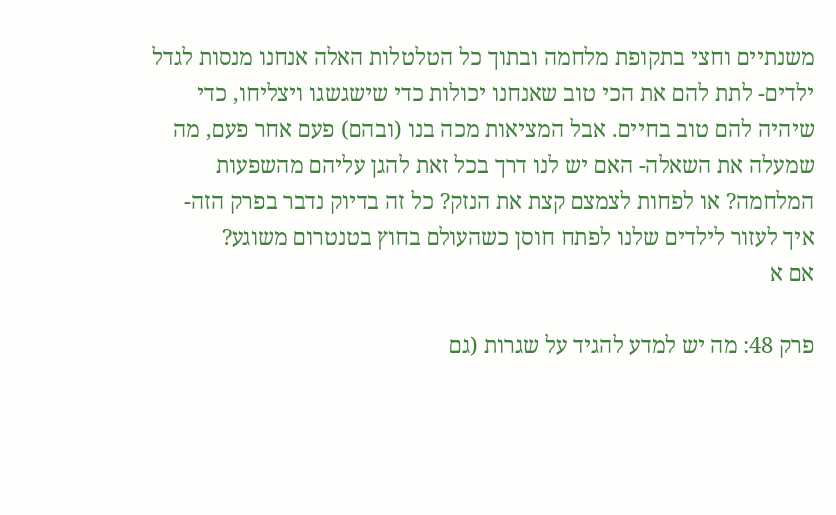משנתיים וחצי בתקופת מלחמה ובתוך כל הטלטלות האלה אנחנו מנסות לגדל ילדים- לתת להם את הכי טוב שאנחנו יכולות כדי שישגשגו ויצליחו, כדי שיהיה להם טוב בחיים. אבל המציאות מכה בנו (ובהם) פעם אחר פעם, מה שמעלה את השאלה- האם יש לנו דרך בכל זאת להגן עליהם מהשפעות המלחמה? או לפחות לצמצם קצת את הנזק? כל זה בדיוק נדבר בפרק הזה- איך לעזור לילדים שלנו לפתח חוסן כשהעולם בחוץ בטנטרום משוגע?
אם א

פרק 48: מה יש למדע להגיד על שגרות (גם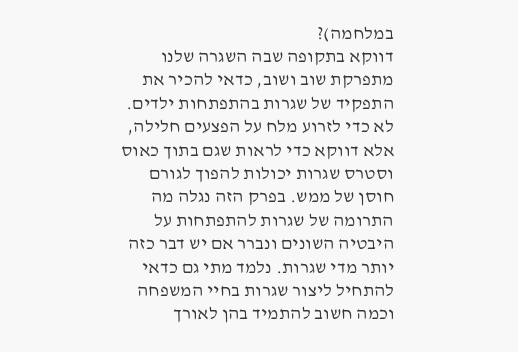במלחמה)?
דווקא בתקופה שבה השגרה שלנו מתפרקת שוב ושוב, כדאי להכיר את התפקיד של שגרות בהתפתחות ילדים. לא כדי לזרוע מלח על הפצעים חלילה, אלא דווקא כדי לראות שגם בתוך כאוס וסטרס שגרות יכולות להפוך לגורם חוסן של ממש. בפרק הזה נגלה מה התרומה של שגרות להתפתחות על היבטיה השונים ונברר אם יש דבר כזה יותר מדי שגרות. נלמד מתי גם כדאי להתחיל ליצור שגרות בחיי המשפחה וכמה חשוב להתמיד בהן לאורך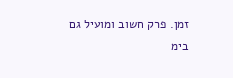זמן. פרק חשוב ומועיל גם בימ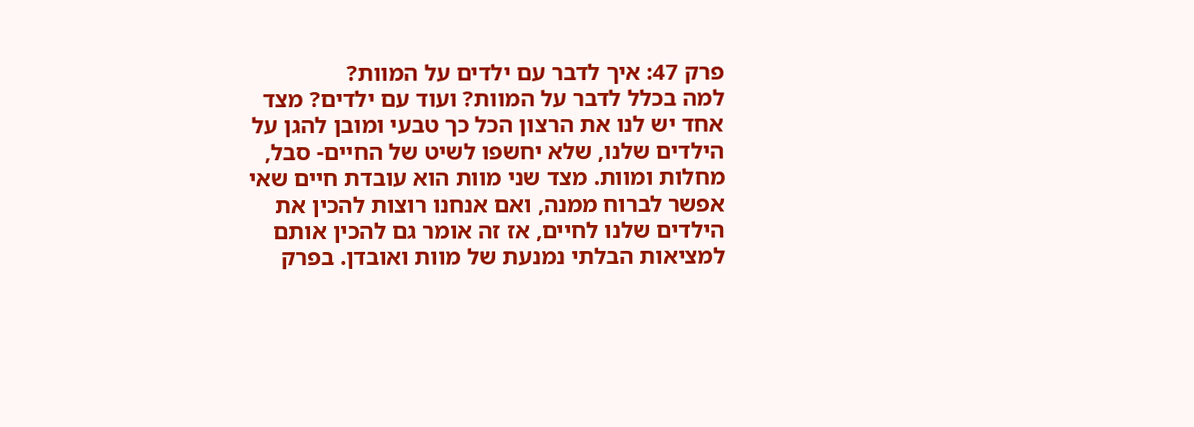פרק 47: איך לדבר עם ילדים על המוות?
למה בכלל לדבר על המוות? ועוד עם ילדים? מצד אחד יש לנו את הרצון הכל כך טבעי ומובן להגן על הילדים שלנו, שלא יחשפו לשיט של החיים- סבל, מחלות ומוות. מצד שני מוות הוא עובדת חיים שאי אפשר לברוח ממנה, ואם אנחנו רוצות להכין את הילדים שלנו לחיים, אז זה אומר גם להכין אותם למציאות הבלתי נמנעת של מוות ואובדן. בפרק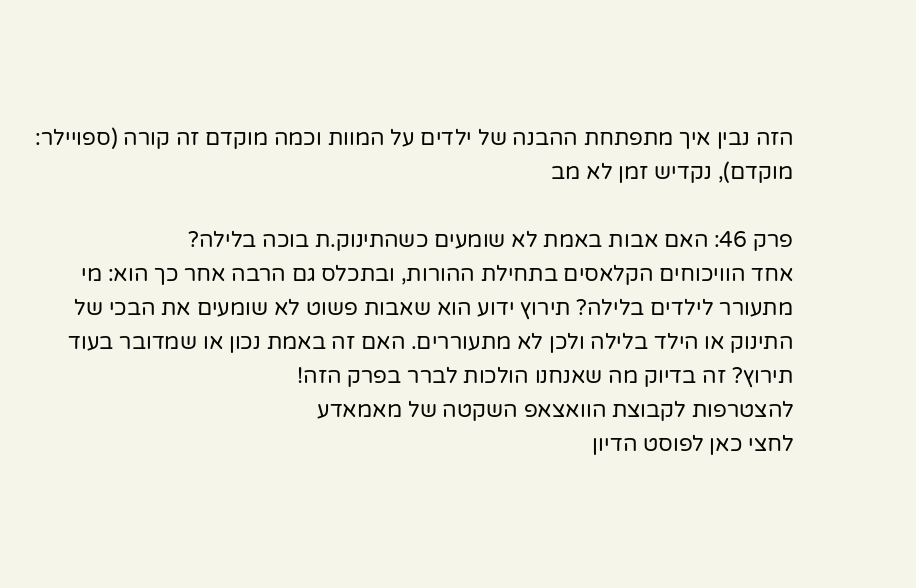הזה נבין איך מתפתחת ההבנה של ילדים על המוות וכמה מוקדם זה קורה (ספויילר: מוקדם), נקדיש זמן לא מב

פרק 46: האם אבות באמת לא שומעים כשהתינוק.ת בוכה בלילה?
אחד הוויכוחים הקלאסים בתחילת ההורות, ובתכלס גם הרבה אחר כך הוא: מי מתעורר לילדים בלילה? תירוץ ידוע הוא שאבות פשוט לא שומעים את הבכי של התינוק או הילד בלילה ולכן לא מתעוררים. האם זה באמת נכון או שמדובר בעוד תירוץ? זה בדיוק מה שאנחנו הולכות לברר בפרק הזה!
להצטרפות לקבוצת הוואצאפ השקטה של מאמאדע
לחצי כאן לפוסט הדיון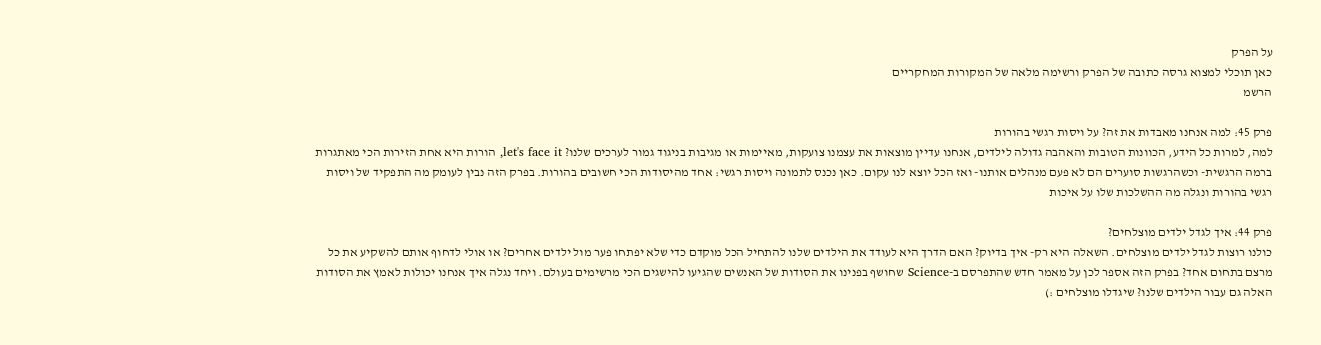על הפרק
כאן תוכלי למצוא גרסה כתובה של הפרק ורשימה מלאה של המקורות המחקריים
הרשמ

פרק 45: למה אנחנו מאבדות את זה? על ויסות רגשי בהורות
למה, למרות כל הידע, הכוונות הטובות והאהבה גדולה לילדים, אנחנו עדיין מוצאות את עצמנו צועקות, מאיימות או מגיבות בניגוד גמור לערכים שלנו? let's face it, הורות היא אחת הזירות הכי מאתגרות ברמה הרגשית- וכשהרגשות סוערים הם לא פעם מנהלים אותנו- ואז הכל יוצא לנו עקום. כאן נכנס לתמונה ויסות רגשי: אחד מהיסודות הכי חשובים בהורות. בפרק הזה נבין לעומק מה התפקיד של ויסות רגשי בהורות ונגלה מה ההשלכות שלו על איכות

פרק 44: איך לגדל ילדים מוצלחים?
כולנו רוצות לגדל ילדים מוצלחים. השאלה היא רק- איך בדיוק? האם הדרך היא לעודד את הילדים שלנו להתחיל הכל מוקדם כדי שלא יפתחו פער מול ילדים אחרים? או אולי לדחוף אותם להשקיע את כל מרצם בתחום אחד? בפרק הזה אספר לכן על מאמר חדש שהתפרסם ב-Science שחושף בפנינו את הסודות של האנשים שהגיעו להישגים הכי מרשימים בעולם. ויחד נגלה איך אנחנו יכולות לאמץ את הסודות האלה גם עבור הילדים שלנו? שיגדלו מוצלחים :)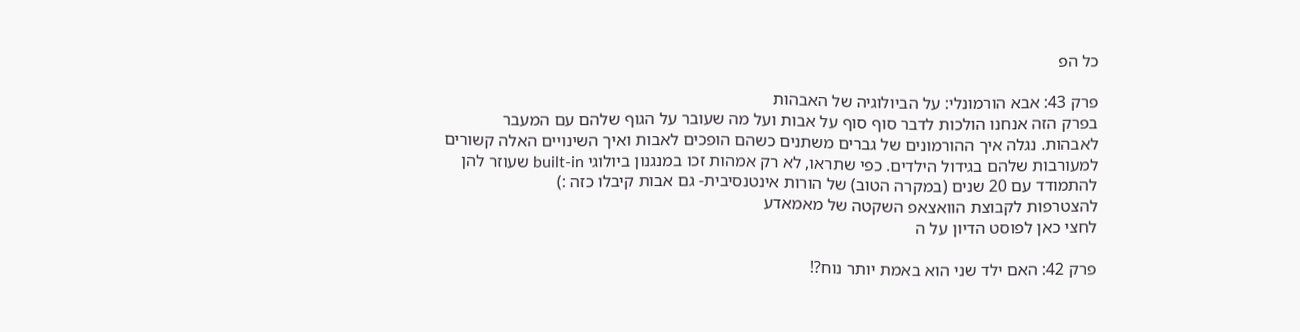כל הפ

פרק 43: אבא הורמונלי: על הביולוגיה של האבהות
בפרק הזה אנחנו הולכות לדבר סוף סוף על אבות ועל מה שעובר על הגוף שלהם עם המעבר לאבהות. נגלה איך ההורמונים של גברים משתנים כשהם הופכים לאבות ואיך השינויים האלה קשורים למעורבות שלהם בגידול הילדים. כפי שתראו, לא רק אמהות זכו במנגנון ביולוגי built-in שעוזר להן להתמודד עם 20 שנים (במקרה הטוב) של הורות אינטנסיבית- גם אבות קיבלו כזה :)
להצטרפות לקבוצת הוואצאפ השקטה של מאמאדע
לחצי כאן לפוסט הדיון על ה

פרק 42: האם ילד שני הוא באמת יותר נוח?!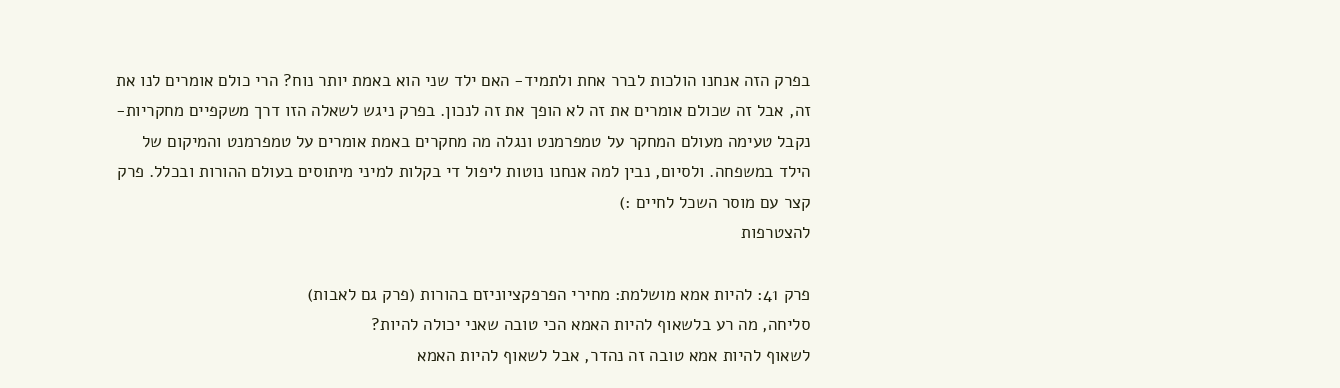בפרק הזה אנחנו הולכות לברר אחת ולתמיד- האם ילד שני הוא באמת יותר נוח? הרי כולם אומרים לנו את זה, אבל זה שכולם אומרים את זה לא הופך את זה לנכון. בפרק ניגש לשאלה הזו דרך משקפיים מחקריות- נקבל טעימה מעולם המחקר על טמפרמנט ונגלה מה מחקרים באמת אומרים על טמפרמנט והמיקום של הילד במשפחה. ולסיום, נבין למה אנחנו נוטות ליפול די בקלות למיני מיתוסים בעולם ההורות ובכלל. פרק קצר עם מוסר השכל לחיים :)
להצטרפות

פרק 41: להיות אמא מושלמת: מחירי הפרפקציוניזם בהורות (פרק גם לאבות)
סליחה, מה רע בלשאוף להיות האמא הכי טובה שאני יכולה להיות?
לשאוף להיות אמא טובה זה נהדר, אבל לשאוף להיות האמא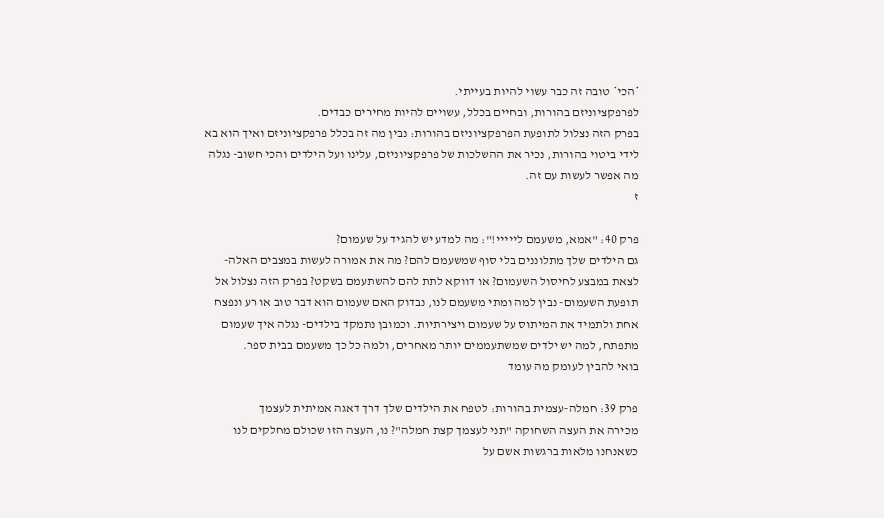*הכי* טובה זה כבר עשוי להיות בעייתי.
לפרפקציוניזם בהורות, ובחיים בכלל, עשויים להיות מחירים כבדים.
בפרק הזה נצלול לתופעת הפרפקציוניזם בהורות: נבין מה זה בכלל פרפקציוניזם ואיך הוא בא לידי ביטוי בהורות, נכיר את ההשלכות של פרפקציוניזם, עלינו ועל הילדים והכי חשוב- נגלה מה אפשר לעשות עם זה.
ז

פרק 40: "אמא, משעמם לייייי!": מה למדע יש להגיד על שעמום?
גם הילדים שלך מתלוננים בלי סוף שמשעמם להם? מה את אמורה לעשות במצבים האלה- לצאת במבצע לחיסול השעמום? או דווקא לתת להם להשתעמם בשקט? בפרק הזה נצלול אל תופעת השעמום- נבין למה ומתי משעמם לנו, נבדוק האם שעמום הוא דבר טוב או רע ונפצח אחת ולתמיד את המיתוס על שעמום ויצירתיות. וכמובן נתמקד בילדים- נגלה איך שעמום מתפתח, למה יש ילדים שמשתעממים יותר מאחרים, ולמה כל כך משעמם בבית ספר.
בואי להבין לעומק מה עומד

פרק 39: חמלה-עצמית בהורות: לטפח את הילדים שלך דרך דאגה אמיתית לעצמך
מכירה את העצה השחוקה "תני לעצמך קצת חמלה"? נו, העצה הזו שכולם מחלקים לנו כשאנחנו מלאות ברגשות אשם על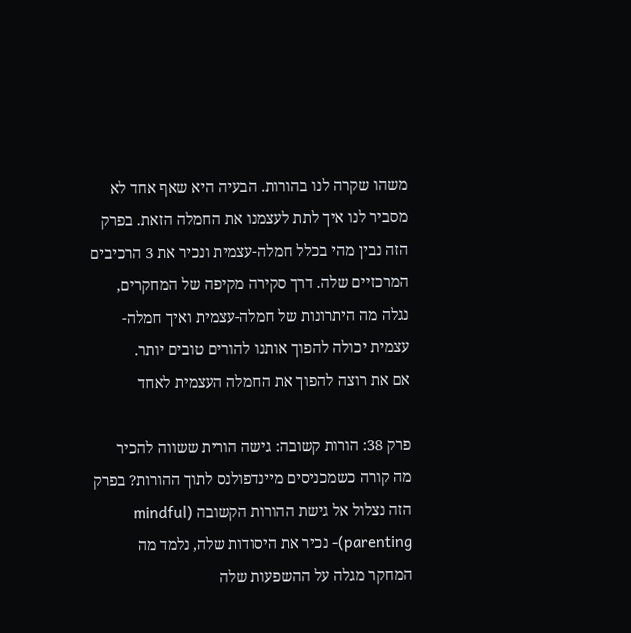משהו שקרה לנו בהורות. הבעיה היא שאף אחד לא מסביר לנו איך לתת לעצמנו את החמלה הזאת. בפרק הזה נבין מהי בכלל חמלה-עצמית ונכיר את 3 הרכיבים המרכזיים שלה. דרך סקירה מקיפה של המחקרים, נגלה מה היתרונות של חמלה-עצמית ואיך חמלה-עצמית יכולה להפוך אותנו להורים טובים יותר.
אם את רוצה להפוך את החמלה העצמית לאחד

פרק 38: הורות קשובה: גישה הורית ששווה להכיר
מה קורה כשמכניסים מיינדפולנס לתוך ההורות? בפרק הזה נצלול אל גישת ההורות הקשובה (mindful parenting)- נכיר את היסודות שלה, נלמד מה המחקר מגלה על ההשפעות שלה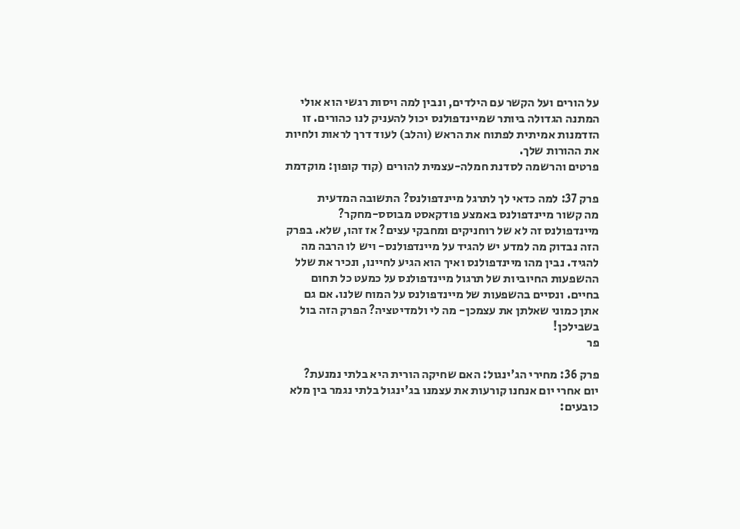על הורים ועל הקשר עם הילדים, ונבין למה ויסות רגשי הוא אולי המתנה הגדולה ביותר שמיינדפולנס יכול להעניק לנו כהורים. זו הזדמנות אמיתית לפתוח את הראש (והלב) לעוד דרך לראות ולחיות את ההורות שלך.
פרטים והרשמה לסדנת חמלה-עצמית להורים (קוד קופון: מוקדמת

פרק 37: למה כדאי לך לתרגל מיינדפולנס? התשובה המדעית
מה קשור מיינדפולנס באמצע פודקאסט מבוסס-מחקר? מיינדפולנס זה לא של רוחניקים ומחבקי עצים? אז זהו, שלא. בפרק הזה נבדוק מה למדע יש להגיד על מיינדפולנס- ויש לו הרבה מה להגיד. נבין מהו מיינדפולנס ואיך הוא הגיע לחיינו, ונכיר את שלל ההשפעות החיוביות של תרגול מיינדפולנס על כמעט כל תחום בחיים. ונסיים בהשפעות של מיינדפולנס על המוח שלנו. אם גם אתן כמוני שאלתן את עצמכן- מה לי ולמדיטציה? הפרק הזה בול בשבילכן!
פר

פרק 36: מחירי הג'ינגול: האם שחיקה הורית היא בלתי נמנעת?
יום אחרי יום אנחנו קורעות את עצמנו בג'ינגול בלתי נגמר בין מלא כובעים: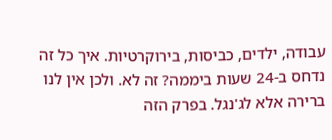עבודה, ילדים, כביסות, בירוקרטיות. איך כל זה נדחס ב-24 שעות ביממה? זה לא. ולכן אין לנו ברירה אלא לג'נגל. בפרק הזה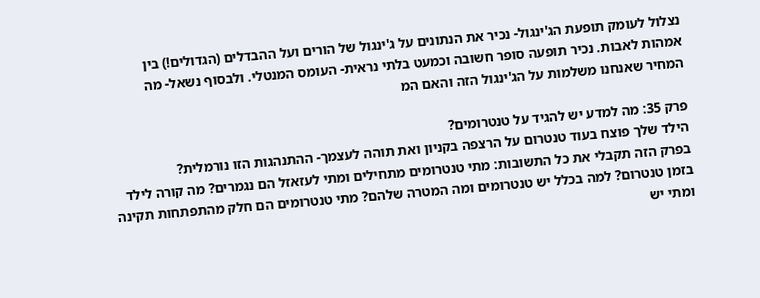נצלול לעומק תופעת הג'ינגול- נכיר את הנתונים על ג'ינגול של הורים ועל ההבדלים (הגדולים!) בין אמהות לאבות. נכיר תופעה סופר חשובה וכמעט בלתי נראית- העומס המנטלי. ולבסוף נשאל- מה המחיר שאנחנו משלמות על הג'ינגול הזה והאם המ

פרק 35: מה למדע יש להגיד על טנטרומים?
הילד שלך פוצח בעוד טנטרום על הרצפה בקניון ואת תוהה לעצמך- ההתנהגות הזו נורמלית?
בפרק הזה תקבלי את כל התשובות: מתי טנטרומים מתחילים ומתי לעזאזל הם נגמרים? מה קורה לילד בזמן טנטרום? למה בכלל יש טנטרומים ומה המטרה שלהם? מתי טנטרומים הם חלק מהתפתחות תקינה ומתי יש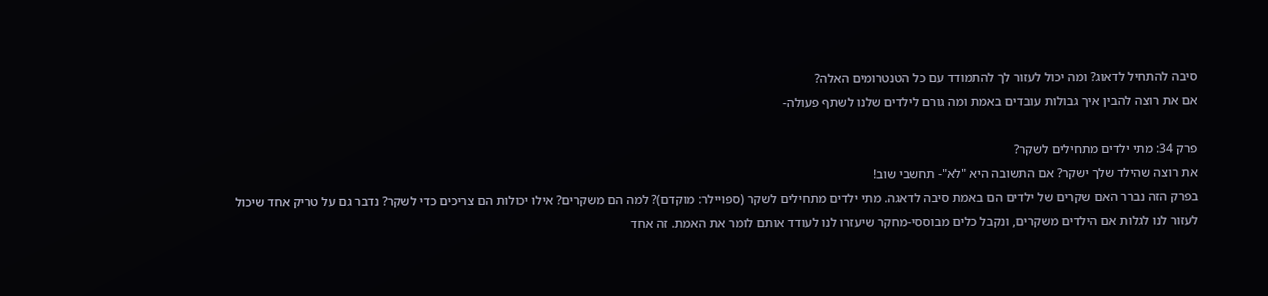סיבה להתחיל לדאוג? ומה יכול לעזור לך להתמודד עם כל הטנטרומים האלה?
אם את רוצה להבין איך גבולות עובדים באמת ומה גורם לילדים שלנו לשתף פעולה-

פרק 34: מתי ילדים מתחילים לשקר?
את רוצה שהילד שלך ישקר? אם התשובה היא "לא"- תחשבי שוב!
בפרק הזה נברר האם שקרים של ילדים הם באמת סיבה לדאגה. מתי ילדים מתחילים לשקר (ספויילר: מוקדם)? למה הם משקרים? אילו יכולות הם צריכים כדי לשקר? נדבר גם על טריק אחד שיכול לעזור לנו לגלות אם הילדים משקרים, ונקבל כלים מבוססי-מחקר שיעזרו לנו לעודד אותם לומר את האמת. זה אחד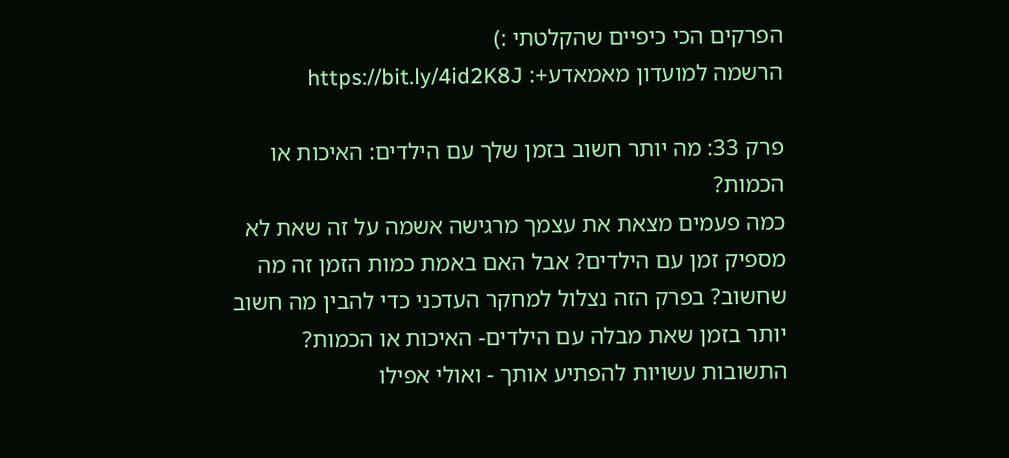הפרקים הכי כיפיים שהקלטתי :)
הרשמה למועדון מאמאדע+: https://bit.ly/4id2K8J

פרק 33: מה יותר חשוב בזמן שלך עם הילדים: האיכות או הכמות?
כמה פעמים מצאת את עצמך מרגישה אשמה על זה שאת לא מספיק זמן עם הילדים? אבל האם באמת כמות הזמן זה מה שחשוב? בפרק הזה נצלול למחקר העדכני כדי להבין מה חשוב יותר בזמן שאת מבלה עם הילדים- האיכות או הכמות? התשובות עשויות להפתיע אותך - ואולי אפילו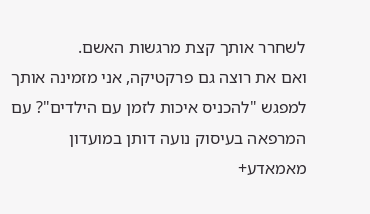לשחרר אותך קצת מרגשות האשם.
ואם את רוצה גם פרקטיקה, אני מזמינה אותך למפגש "להכניס איכות לזמן עם הילדים"? עם המרפאה בעיסוק נועה דותן במועדון מאמאדע+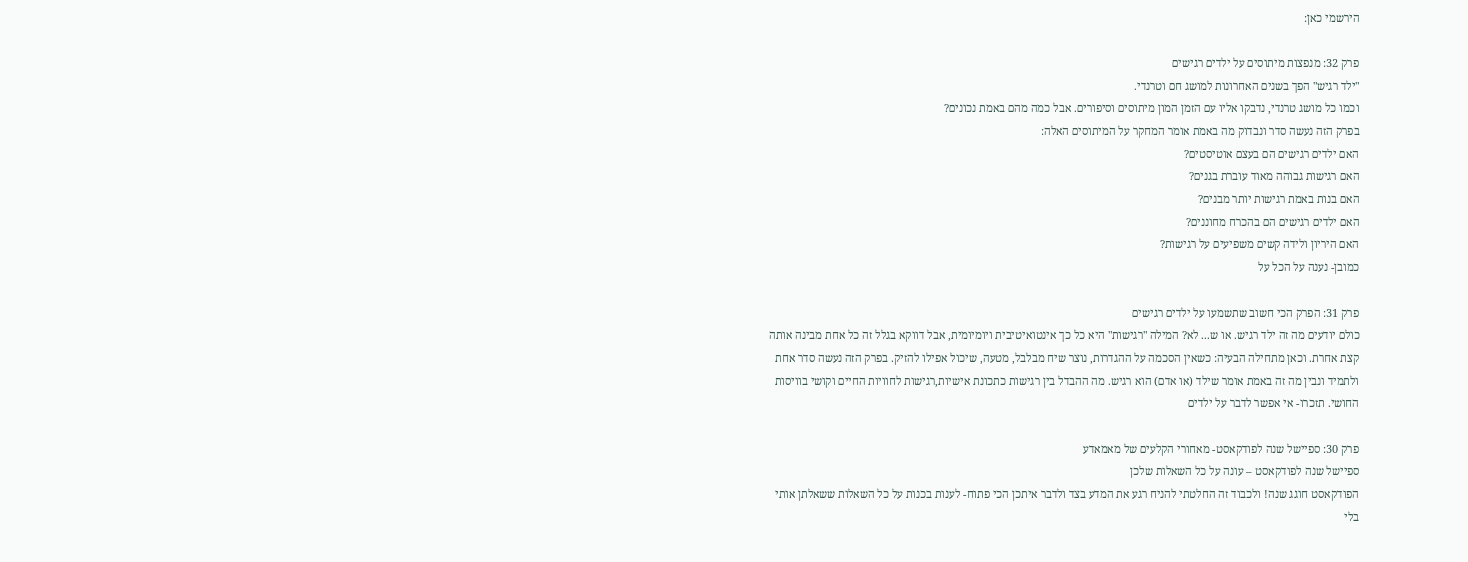הירשמי כאן:

פרק 32: מנפצות מיתוסים על ילדים רגישים
"ילד רגיש" הפך בשנים האחרונות למושג חם וטרנדי.
וכמו כל מושג טרנדי, נדבקו אליו עם הזמן המון מיתוסים וסיפורים. אבל כמה מהם באמת נכונים?
בפרק הזה נעשה סדר ונבדוק מה באמת אומר המחקר על המיתוסים האלה:
האם ילדים רגישים הם בעצם אוטיסטים?
האם רגישות גבוהה מאוד עוברת בגנים?
האם בנות באמת רגישות יותר מבנים?
האם ילדים רגישים הם בהכרח מחוננים?
האם היריון ולידה קשים משפיעים על רגישות?
כמובן- נענה על הכל על

פרק 31: הפרק הכי חשוב שתשמעו על ילדים רגישים
כולם יודעים מה זה ילד רגיש. או ש... לא? המילה "רגישות" היא כל כך אינטואיטיבית ויומיומית, אבל דווקא בגלל זה כל אחת מבינה אותה קצת אחרת. וכאן מתחילה הבעיה: כשאין הסכמה על ההגדרות, נוצר שיח מבלבל, מטעה, שיכול אפילו להזיק. בפרק הזה נעשה סדר אחת ולתמיד ונבין מה זה באמת אומר שילד (או אדם) הוא רגיש. מה ההבדל בין רגישות כתכונת אישיות,רגישות לחוויות החיים וקושי בוויסות החושי. תזכרו- אי אפשר לדבר על ילדים

פרק 30: ספיישל שנה לפודקאסט- מאחורי הקלעים של מאמאדע
ספיישל שנה לפודקאסט – עונה על כל השאלות שלכן
הפודקאסט חוגג שנה! ולכבוד זה החלטתי להניח רגע את המדע בצד ולדבר איתכן הכי פתוח- לענות בכנות על כל השאלות ששאלתן אותי בלי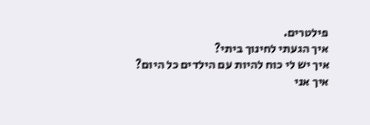פילטרים.
איך הגעתי לחינוך ביתי?
איך יש לי כוח להיות עם הילדים כל היום?
איך אני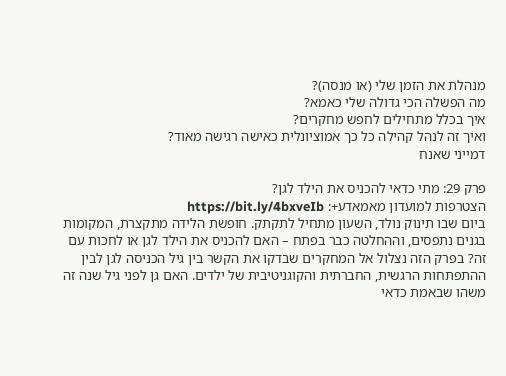מנהלת את הזמן שלי (או מנסה)?
מה הפשלה הכי גדולה שלי כאמא?
איך בכלל מתחילים לחפש מחקרים?
ואיך זה לנהל קהילה כל כך אמוציונלית כאישה רגישה מאוד?
דמייני שאנח

פרק 29: מתי כדאי להכניס את הילד לגן?
הצטרפות למועדון מאמאדע+: https://bit.ly/4bxveIb
ביום שבו תינוק נולד, השעון מתחיל לתקתק. חופשת הלידה מתקצרת, המקומות בגנים נתפסים, וההחלטה כבר בפתח – האם להכניס את הילד לגן או לחכות עם זה? בפרק הזה נצלול אל המחקרים שבדקו את הקשר בין גיל הכניסה לגן לבין ההתפתחות הרגשית, החברתית והקוגניטיבית של ילדים. האם גן לפני גיל שנה זה משהו שבאמת כדאי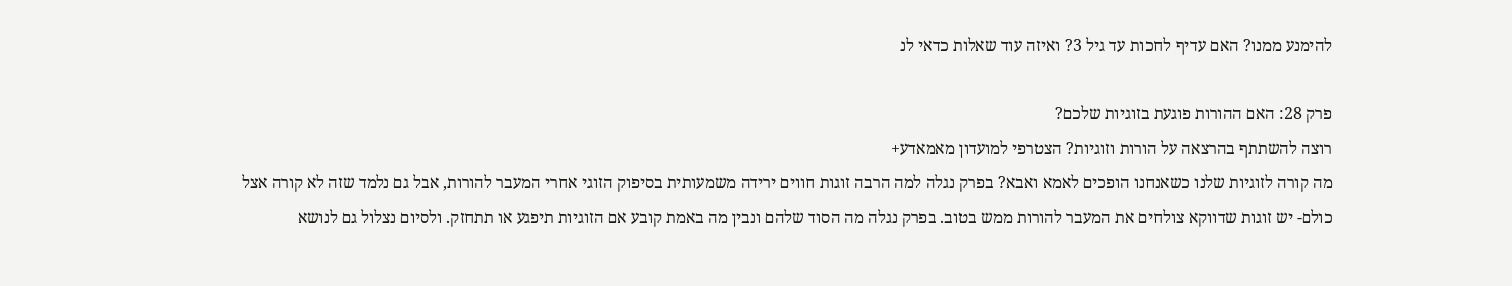להימנע ממנו? האם עדיף לחכות עד גיל 3? ואיזה עוד שאלות כדאי לנ

פרק 28: האם ההורות פוגעת בזוגיות שלכם?
רוצה להשתתף בהרצאה על הורות וזוגיות? הצטרפי למועדון מאמאדע+
מה קורה לזוגיות שלנו כשאנחנו הופכים לאמא ואבא? בפרק נגלה למה הרבה זוגות חווים ירידה משמעותית בסיפוק הזוגי אחרי המעבר להורות, אבל גם נלמד שזה לא קורה אצל כולם- יש זוגות שדווקא צולחים את המעבר להורות ממש בטוב. בפרק נגלה מה הסוד שלהם ונבין מה באמת קובע אם הזוגיות תיפגע או תתחזק. ולסיום נצלול גם לנושא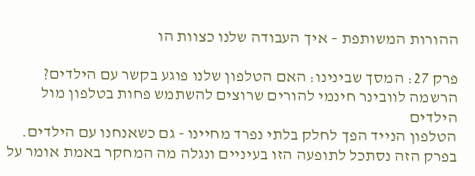ההורות המשותפת – איך העבודה שלנו כצוות הו

פרק 27: המסך שבינינו: האם הטלפון שלנו פוגע בקשר עם הילדים?
הרשמה לוובינר חינמי להורים שרוצים להשתמש פחות בטלפון מול הילדים
הטלפון הנייד הפך לחלק בלתי נפרד מחיינו - גם כשאנחנו עם הילדים. בפרק הזה נסתכל לתופעה הזו בעיניים ונגלה מה המחקר באמת אומר על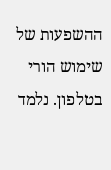ההשפעות של שימוש הורי בטלפון. נלמד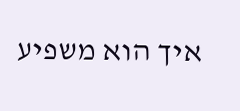איך הוא משפיע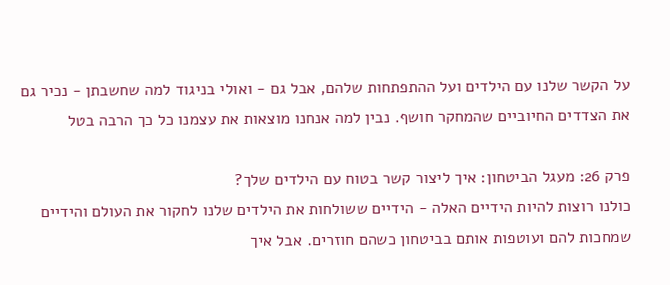על הקשר שלנו עם הילדים ועל ההתפתחות שלהם, אבל גם - ואולי בניגוד למה שחשבתן - נכיר גם את הצדדים החיוביים שהמחקר חושף. נבין למה אנחנו מוצאות את עצמנו כל כך הרבה בטל

פרק 26: מעגל הביטחון: איך ליצור קשר בטוח עם הילדים שלך?
כולנו רוצות להיות הידיים האלה - הידיים ששולחות את הילדים שלנו לחקור את העולם והידיים שמחכות להם ועוטפות אותם בביטחון כשהם חוזרים. אבל איך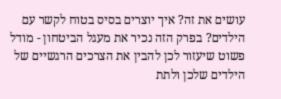עושים את זה? איך יוצרים בסיס בטוח לקשר עם הילדים? בפרק הזה נכיר את מעגל הביטחון - מודל פשוט שיעזור לכן להבין את הצרכים הרגשיים של הילדים שלכן ולתת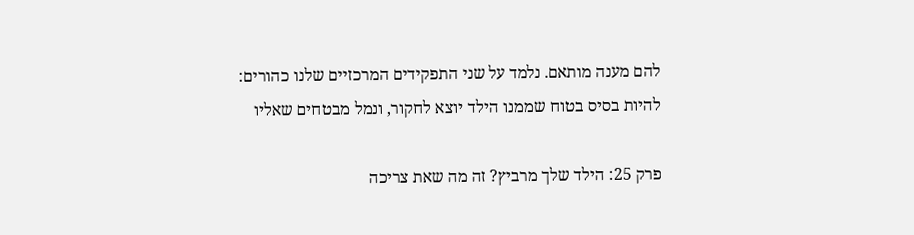להם מענה מותאם. נלמד על שני התפקידים המרכזיים שלנו כהורים: להיות בסיס בטוח שממנו הילד יוצא לחקור, ונמל מבטחים שאליו

פרק 25: הילד שלך מרביץ? זה מה שאת צריכה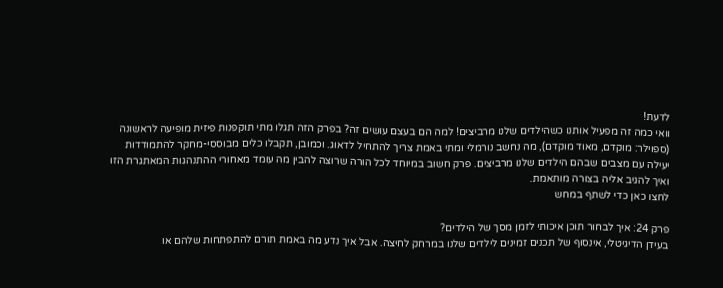לדעת!
וואי כמה זה מפעיל אותנו כשהילדים שלנו מרביצים! למה הם בעצם עושים זה? בפרק הזה תגלו מתי תוקפנות פיזית מופיעה לראשונה (ספוילר: מוקדם, מאוד מוקדם), מה נחשב נורמלי ומתי באמת צריך להתחיל לדאוג. וכמובן, תקבלו כלים מבוססי-מחקר להתמודדות יעילה עם מצבים שבהם הילדים שלנו מרביצים. פרק חשוב במיוחד לכל הורה שרוצה להבין מה עומד מאחורי ההתנהגות המאתגרת הזו ואיך להגיב אליה בצורה מותאמת.
לחצו כאן כדי לשתף במחש

פרק 24: איך לבחור תוכן איכותי לזמן מסך של הילדים?
בעידן הדיגיטלי, אינסוף של תכנים זמינים לילדים שלנו במרחק לחיצה. אבל איך נדע מה באמת תורם להתפתחות שלהם או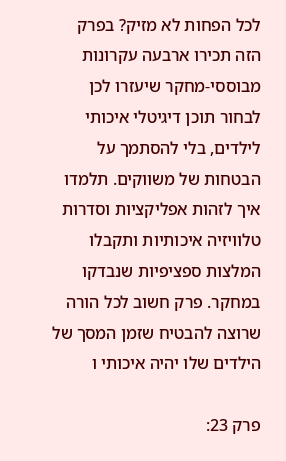לכל הפחות לא מזיק? בפרק הזה תכירו ארבעה עקרונות מבוססי-מחקר שיעזרו לכן לבחור תוכן דיגיטלי איכותי לילדים, בלי להסתמך על הבטחות של משווקים. תלמדו איך לזהות אפליקציות וסדרות טלוויזיה איכותיות ותקבלו המלצות ספציפיות שנבדקו במחקר. פרק חשוב לכל הורה שרוצה להבטיח שזמן המסך של הילדים שלו יהיה איכותי ו

פרק 23: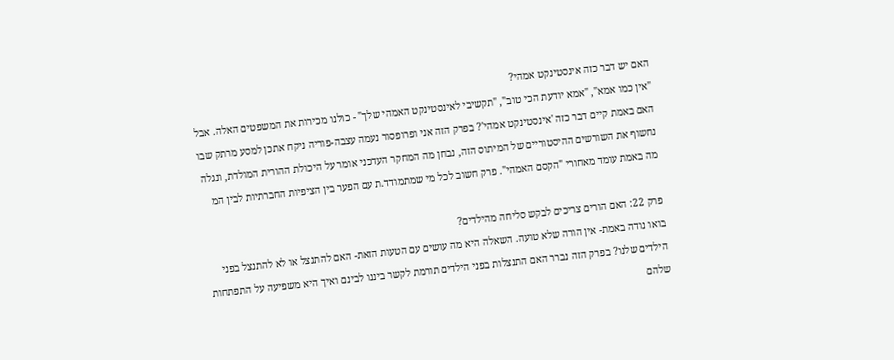האם יש דבר כזה אינסטינקט אמהי?
"אין כמו אמא", "אמא יודעת הכי טוב", "תקשיבי לאינסטינקט האמהי שלך" - כולנו מכירות את המשפטים האלה. אבל האם באמת קיים דבר כזה 'אינסטינקט אמהי'? בפרק הזה אני ופרופסור נעמה עצבה-פוריה ניקח אתכן למסע מרתק שבו נחשוף את השורשים ההיסטוריים של המיתוס הזה, נבחן מה המחקר העדכני אומר על היכולת ההורית המולדת, ונגלה מה באמת עומד מאחורי "הקסם האמהי". פרק חשוב לכל מי שמתמודד.ת עם הפער בין הציפיות החברתיות לבין המ

פרק 22: האם הורים צריכים לבקש סליחה מהילדים?
בואו נודה באמת- אין הורה שלא טועה. השאלה היא מה עושים עם הטעות הזאת- האם להתנצל או לא להתנצל בפני הילדים שלנו? בפרק הזה נברר האם התנצלות בפני הילדים תורמת לקשר ביננו לבינם ואיך היא משפיעה על התפתחות שלהם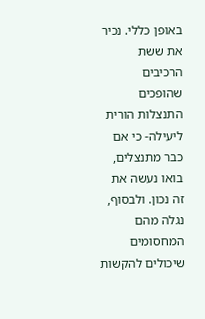באופן כללי. נכיר את ששת הרכיבים שהופכים התנצלות הורית ליעילה- כי אם כבר מתנצלים, בואו נעשה את זה נכון. ולבסוף, נגלה מהם המחסומים שיכולים להקשות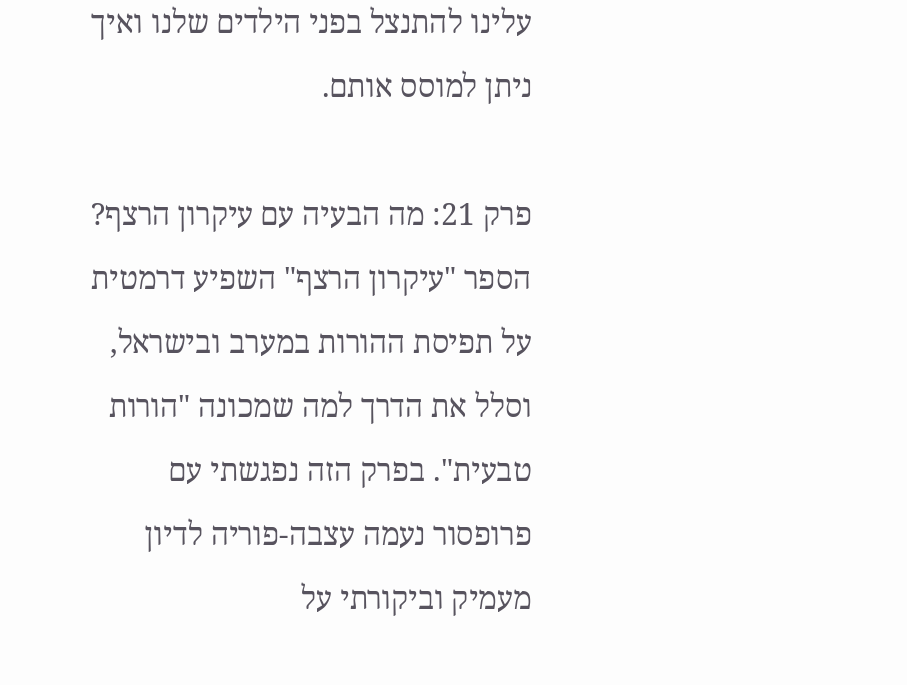עלינו להתנצל בפני הילדים שלנו ואיך ניתן למוסס אותם.

פרק 21: מה הבעיה עם עיקרון הרצף?
הספר "עיקרון הרצף" השפיע דרמטית על תפיסת ההורות במערב ובישראל, וסלל את הדרך למה שמכונה "הורות טבעית". בפרק הזה נפגשתי עם פרופסור נעמה עצבה-פוריה לדיון מעמיק וביקורתי על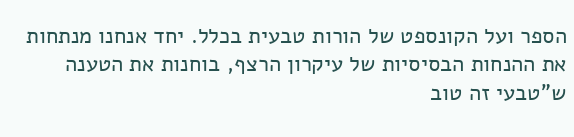הספר ועל הקונספט של הורות טבעית בכלל. יחד אנחנו מנתחות את ההנחות הבסיסיות של עיקרון הרצף, בוחנות את הטענה ש"טבעי זה טוב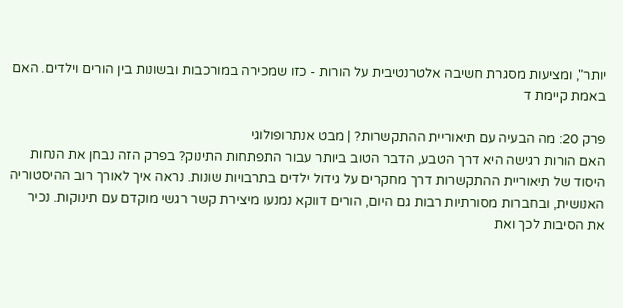יותר", ומציעות מסגרת חשיבה אלטרנטיבית על הורות - כזו שמכירה במורכבות ובשונות בין הורים וילדים. האם באמת קיימת ד

פרק 20: מה הבעיה עם תיאוריית ההתקשרות? | מבט אנתרופולוגי
האם הורות רגישה היא דרך הטבע, הדבר הטוב ביותר עבור התפתחות התינוק? בפרק הזה נבחן את הנחות היסוד של תיאוריית ההתקשרות דרך מחקרים על גידול ילדים בתרבויות שונות. נראה איך לאורך רוב ההיסטוריה האנושית, ובחברות מסורתיות רבות גם היום, הורים דווקא נמנעו מיצירת קשר רגשי מוקדם עם תינוקות. נכיר את הסיבות לכך ואת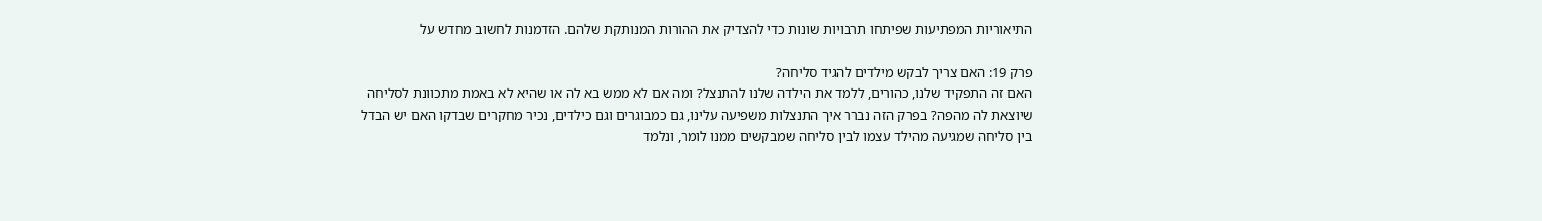התיאוריות המפתיעות שפיתחו תרבויות שונות כדי להצדיק את ההורות המנותקת שלהם. הזדמנות לחשוב מחדש על

פרק 19: האם צריך לבקש מילדים להגיד סליחה?
האם זה התפקיד שלנו, כהורים, ללמד את הילדה שלנו להתנצל? ומה אם לא ממש בא לה או שהיא לא באמת מתכוונת לסליחה שיוצאת לה מהפה? בפרק הזה נברר איך התנצלות משפיעה עלינו, גם כמבוגרים וגם כילדים, נכיר מחקרים שבדקו האם יש הבדל בין סליחה שמגיעה מהילד עצמו לבין סליחה שמבקשים ממנו לומר, ונלמד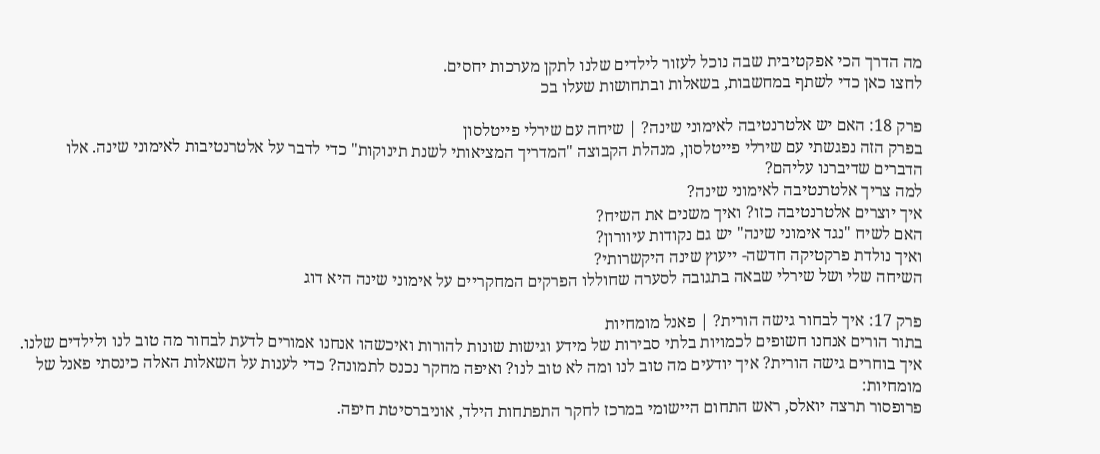מה הדרך הכי אפקטיבית שבה נוכל לעזור לילדים שלנו לתקן מערכות יחסים.
לחצו כאן כדי לשתף במחשבות, בשאלות ובתחושות שעלו בכ

פרק 18: האם יש אלטרנטיבה לאימוני שינה? | שיחה עם שירלי פייטלסון
בפרק הזה נפגשתי עם שירלי פייטלסון, מנהלת הקבוצה "המדריך המציאותי לשנת תינוקות" כדי לדבר על אלטרנטיבות לאימוני שינה. אלו הדברים שדיברנו עליהם?
למה צריך אלטרנטיבה לאימוני שינה?
איך יוצרים אלטרנטיבה כזו? ואיך משנים את השיח?
האם לשיח "נגד אימוני שינה" יש גם נקודות עיוורון?
ואיך נולדת פרקטיקה חדשה- ייעוץ שינה היקשרותי?
השיחה שלי ושל שירלי שבאה בתגובה לסערה שחוללו הפרקים המחקריים על אימוני שינה היא דוג

פרק 17: איך לבחור גישה הורית? | פאנל מומחיות
בתור הורים אנחנו חשופים לכמויות בלתי סבירות של מידע וגישות שונות להורות ואיכשהו אנחנו אמורים לדעת לבחור מה טוב לנו ולילדים שלנו. איך בוחרים גישה הורית? איך יודעים מה טוב לנו ומה לא טוב לנו? ואיפה מחקר נכנס לתמונה? כדי לענות על השאלות האלה כינסתי פאנל של מומחיות:
פרופסור תרצה יואלס, ראש התחום היישומי במרכז לחקר התפתחות הילד, אוניברסיטת חיפה.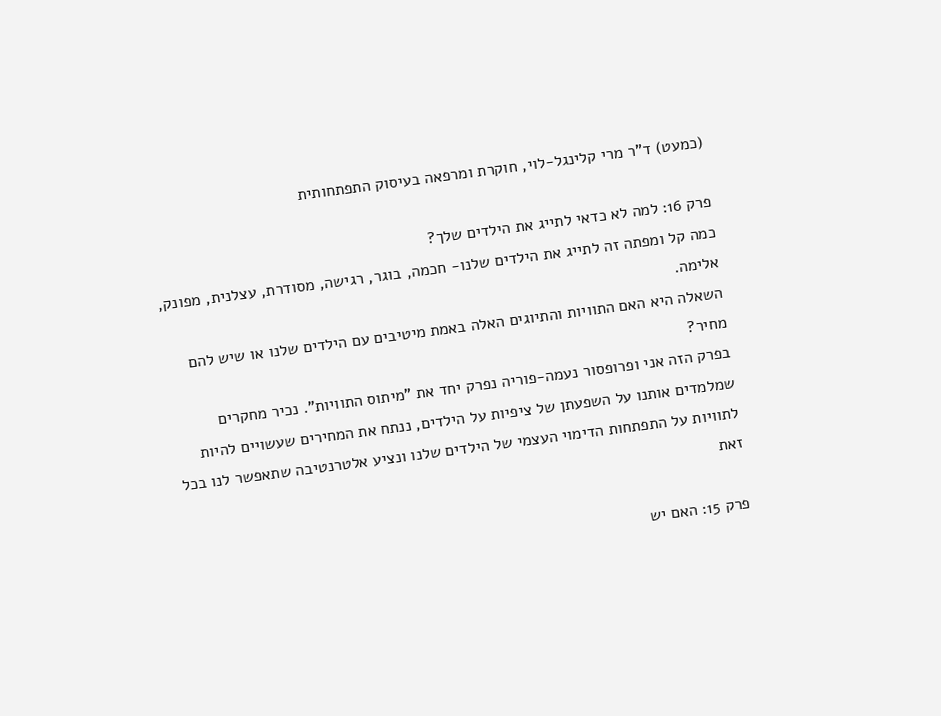(כמעט) ד"ר מרי קלינגל-לוי, חוקרת ומרפאה בעיסוק התפתחותית

פרק 16: למה לא כדאי לתייג את הילדים שלך?
כמה קל ומפתה זה לתייג את הילדים שלנו- חכמה, בוגר, רגישה, מסודרת, עצלנית, מפונק, אלימה.
השאלה היא האם התוויות והתיוגים האלה באמת מיטיבים עם הילדים שלנו או שיש להם מחיר?
בפרק הזה אני ופרופסור נעמה-פוריה נפרק יחד את "מיתוס התוויות". נכיר מחקרים שמלמדים אותנו על השפעתן של ציפיות על הילדים, ננתח את המחירים שעשויים להיות לתוויות על התפתחות הדימוי העצמי של הילדים שלנו ונציע אלטרנטיבה שתאפשר לנו בכל זאת

פרק 15: האם יש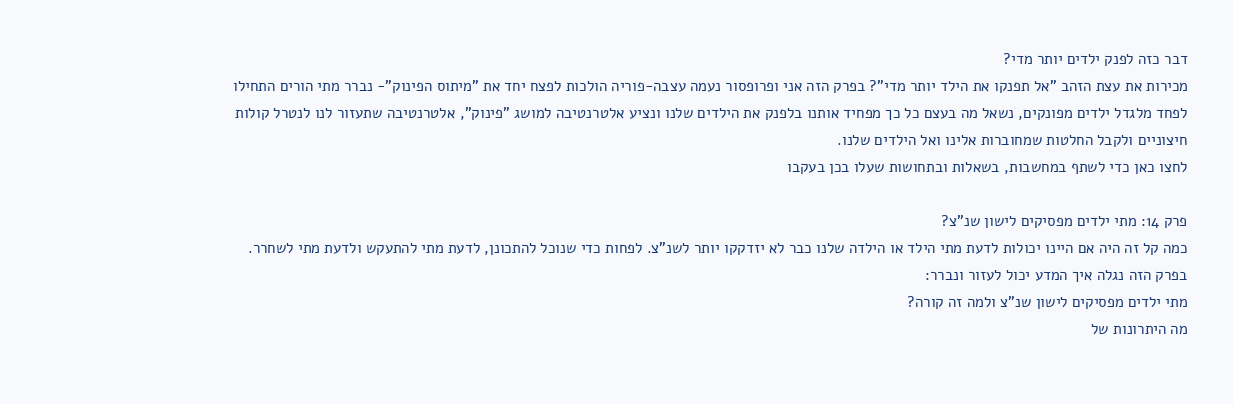דבר כזה לפנק ילדים יותר מדי?
מכירות את עצת הזהב "אל תפנקו את הילד יותר מדי"? בפרק הזה אני ופרופסור נעמה עצבה-פוריה הולכות לפצח יחד את "מיתוס הפינוק"- נברר מתי הורים התחילו לפחד מלגדל ילדים מפונקים, נשאל מה בעצם כל כך מפחיד אותנו בלפנק את הילדים שלנו ונציע אלטרנטיבה למושג "פינוק", אלטרנטיבה שתעזור לנו לנטרל קולות חיצוניים ולקבל החלטות שמחוברות אלינו ואל הילדים שלנו.
לחצו כאן כדי לשתף במחשבות, בשאלות ובתחושות שעלו בכן בעקבו

פרק 14: מתי ילדים מפסיקים לישון שנ"צ?
כמה קל זה היה אם היינו יכולות לדעת מתי הילד או הילדה שלנו כבר לא יזדקקו יותר לשנ"צ. לפחות כדי שנוכל להתכונן, לדעת מתי להתעקש ולדעת מתי לשחרר.
בפרק הזה נגלה איך המדע יכול לעזור ונברר:
מתי ילדים מפסיקים לישון שנ"צ ולמה זה קורה?
מה היתרונות של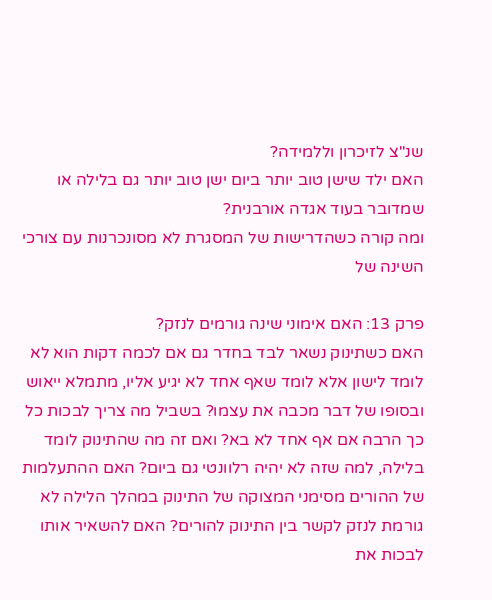שנ"צ לזיכרון וללמידה?
האם ילד שישן טוב יותר ביום ישן טוב יותר גם בלילה או שמדובר בעוד אגדה אורבנית?
ומה קורה כשהדרישות של המסגרת לא מסונכרנות עם צורכי השינה של

פרק 13: האם אימוני שינה גורמים לנזק?
האם כשתינוק נשאר לבד בחדר גם אם לכמה דקות הוא לא לומד לישון אלא לומד שאף אחד לא יגיע אליו, מתמלא ייאוש ובסופו של דבר מכבה את עצמו? בשביל מה צריך לבכות כל כך הרבה אם אף אחד לא בא? ואם זה מה שהתינוק לומד בלילה, למה שזה לא יהיה רלוונטי גם ביום? האם ההתעלמות של ההורים מסימני המצוקה של התינוק במהלך הלילה לא גורמת לנזק לקשר בין התינוק להורים? האם להשאיר אותו לבכות את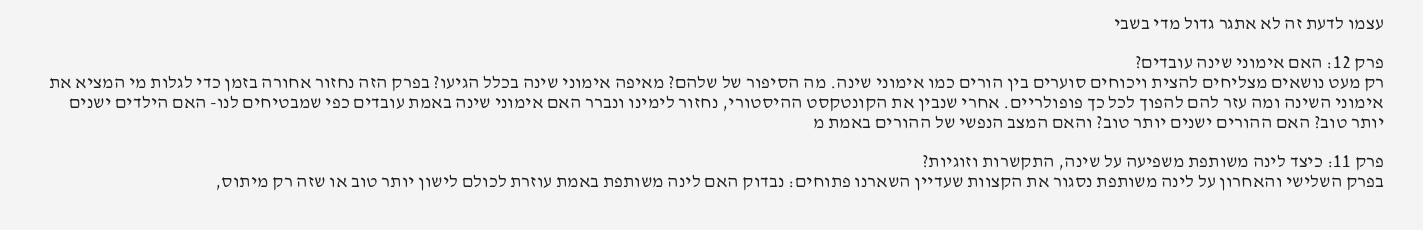עצמו לדעת זה לא אתגר גדול מדי בשבי

פרק 12: האם אימוני שינה עובדים?
רק מעט נושאים מצליחים להצית ויכוחים סוערים בין הורים כמו אימוני שינה. מה הסיפור של שלהם? מאיפה אימוני שינה בכלל הגיעו? בפרק הזה נחזור אחורה בזמן כדי לגלות מי המציא את אימוני השינה ומה עזר להם להפוך לכל כך פופולריים. אחרי שנבין את הקונטקסט ההיסטורי, נחזור לימינו ונברר האם אימוני שינה באמת עובדים כפי שמבטיחים לנו- האם הילדים ישנים יותר טוב? האם ההורים ישנים יותר טוב? והאם המצב הנפשי של ההורים באמת מ

פרק 11: כיצד לינה משותפת משפיעה על שינה, התקשרות וזוגיות?
בפרק השלישי והאחרון על לינה משותפת נסגור את הקצוות שעדיין השארנו פתוחים: נבדוק האם לינה משותפת באמת עוזרת לכולם לישון יותר טוב או שזה רק מיתוס,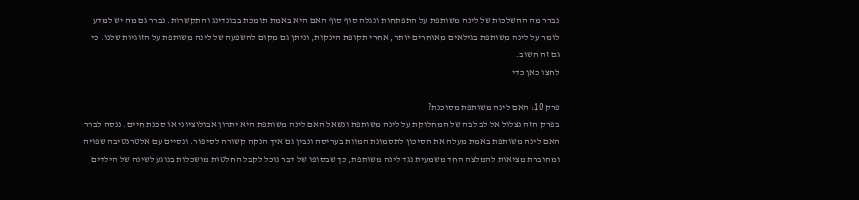נברר מה ההשלכות של לינה משותפת על התפתחות ונגלה סוף סוף האם היא באמת תומכת בבונדינג והתקשרות. נברר גם מה יש למדע לומר על לינה משותפת בגילאים מאוחרים יותר, אחרי תקופת הינקות, וניתן גם מקום להשפעה של לינה משותפת על הזוגיות שלנו. כי גם זה חשוב.
לחצו כאן כדי

פרק 10: האם לינה משותפת מסוכנת?
בפרק הזה נצלול אל לב לבה של המחלוקת על לינה משותפת ונשאל האם לינה משותפת היא יתרון אבולוציוני או סכנת חיים. ננסה לברר האם לינה משותפת באמת מעלה את הסיכון לתסמונת המוות בעריסה ונבין גם איך הנקה קשורה לסיפור. ונסיים עם אלטרנטיבה שפויה ומחוברת מציאות להמלצה החד משמעית נגד לינה משותפת, כך שבסופו של דבר נוכל לקבל החלטות מושכלות בנוגע לשינה של הילדים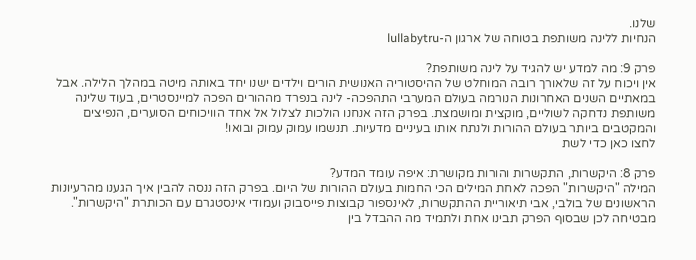שלנו.
הנחיות ללינה משותפת בטוחה של ארגון ה-lullabytru

פרק 9: מה למדע יש להגיד על לינה משותפת?
אין ויכוח על זה שלאורך רובה המוחלט של ההיסטוריה האנושית הורים וילדים ישנו יחד באותה מיטה במהלך הלילה. אבל במאתיים השנים האחרונות הנורמה בעולם המערבי התהפכה- לינה בנפרד מההורים הפכה למיינסטרים, בעוד שלינה משותפת נדחקה לשוליים, מוקצית ומושמצת. בפרק הזה אנחנו הולכות לצלול אל אחד הוויכוחים הסוערים, הנפיצים והמקטבים ביותר בעולם ההורות ולנתח אותו בעיניים מדעיות. תנשמו עמוק עמוק ובואו!
לחצו כאן כדי לשת

פרק 8: היקשרות, התקשרות והורות מקושרת: איפה עומד המדע?
המילה "היקשרות" הפכה לאחת המילים הכי החמות בעולם ההורות של היום. בפרק הזה ננסה להבין איך הגענו מהרעיונות הראשונים של בולבי, אבי תיאוריית ההתקשרות, לאינספור קבוצות פייסבוק ועמודי אינסטגרם עם הכותרת "היקשרות". מבטיחה לכן שבסוף הפרק תבינו אחת ולתמיד מה ההבדל בין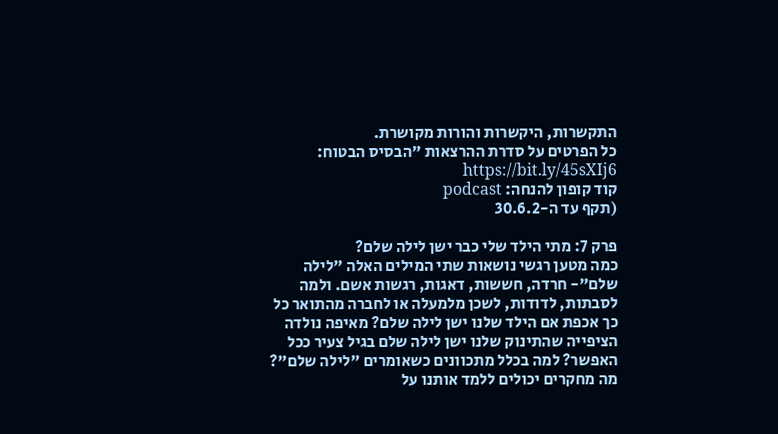התקשרות, היקשרות והורות מקושרת.
כל הפרטים על סדרת ההרצאות "הבסיס הבטוח: https://bit.ly/45sXIj6
קוד קופון להנחה: podcast
(תקף עד ה-30.6.2

פרק 7: מתי הילד שלי כבר ישן לילה שלם?
כמה מטען רגשי נושאות שתי המילים האלה "לילה שלם"- חרדה, חששות, דאגות, רגשות אשם. ולמה לסבתות, לדודות, לשכן מלמעלה או לחברה מהתואר כל כך אכפת אם הילד שלנו ישן לילה שלם? מאיפה נולדה הציפייה שהתינוק שלנו ישן לילה שלם בגיל צעיר ככל האפשר? למה בכלל מתכוונים כשאומרים "לילה שלם"? מה מחקרים יכולים ללמד אותנו על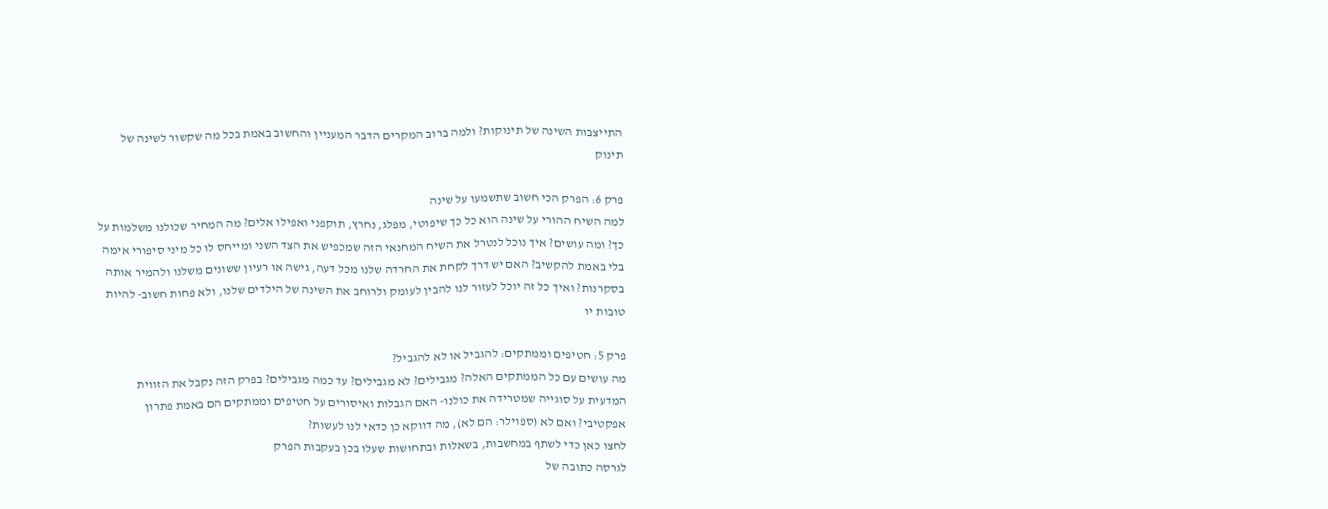התייצבות השינה של תינוקות? ולמה ברוב המקרים הדבר המעניין והחשוב באמת בכל מה שקשור לשינה של תינוק

פרק 6: הפרק הכי חשוב שתשמעו על שינה
למה השיח ההורי על שינה הוא כל כך שיפוטי, מפלג, נחרץ, תוקפני ואפילו אלים? מה המחיר שכולנו משלמות על כך? ומה עושים? איך נוכל לנטרל את השיח המחנאי הזה שמכפיש את הצד השני ומייחס לו כל מיני סיפורי אימה בלי באמת להקשיב? האם יש דרך לקחת את החרדה שלנו מכל דעה, גישה או רעיון ששונים משלנו ולהמיר אותה בסקרנות? ואיך כל זה יוכל לעזור לנו להבין לעומק ולרוחב את השינה של הילדים שלנו, ולא פחות חשוב- להיות טובות יו

פרק 5: חטיפים וממתקים: להגביל או לא להגביל?
מה עושים עם כל הממתקים האלה? מגבילים? לא מגבילים? עד כמה מגבילים? בפרק הזה נקבל את הזווית המדעית על סוגייה שמטרידה את כולנו- האם הגבלות ואיסורים על חטיפים וממתקים הם באמת פתרון אפקטיבי? ואם לא (ספוילר: הם לא), מה דווקא כן כדאי לנו לעשות?
לחצו כאן כדי לשתף במחשבות, בשאלות ובתחושות שעלו בכן בעקבות הפרק
לגרסה כתובה של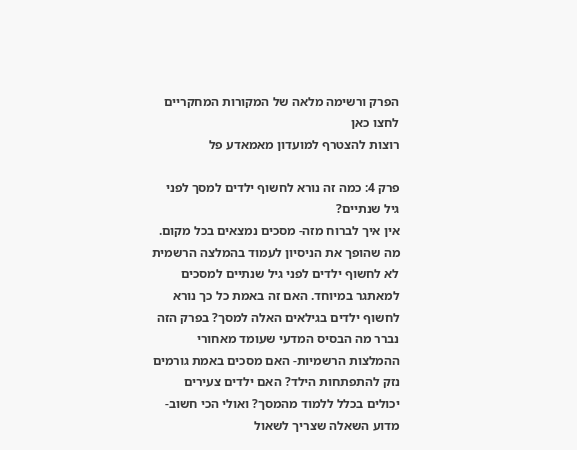הפרק ורשימה מלאה של המקורות המחקריים לחצו כאן
רוצות להצטרף למועדון מאמאדע פל

פרק 4: כמה זה נורא לחשוף ילדים למסך לפני גיל שנתיים?
אין איך לברוח מזה- מסכים נמצאים בכל מקום. מה שהופך את הניסיון לעמוד בהמלצה הרשמית לא לחשוף ילדים לפני גיל שנתיים למסכים למאתגר במיוחד. האם זה באמת כל כך נורא לחשוף ילדים בגילאים האלה למסך? בפרק הזה נברר מה הבסיס המדעי שעומד מאחורי ההמלצות הרשמיות- האם מסכים באמת גורמים נזק להתפתחות הילד? האם ילדים צעירים יכולים בכלל ללמוד מהמסך? ואולי הכי חשוב- מדוע השאלה שצריך לשאול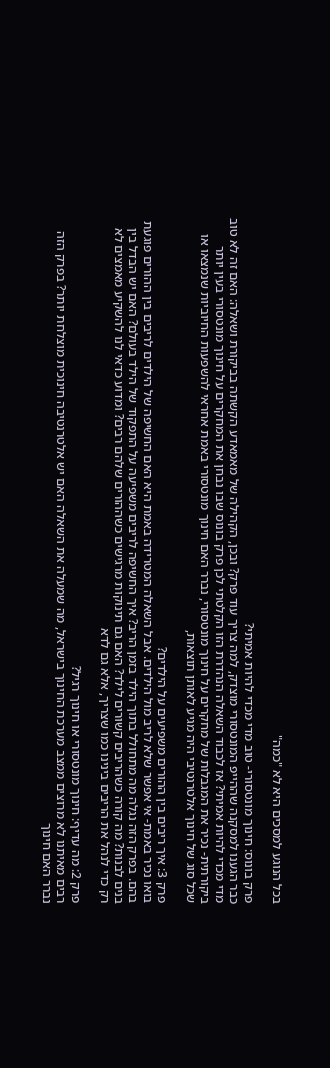בכל הנוגע למסכים היא לא "כמה"

פרק בונוס: חינוך מונטסורי- טוב מדי מכדי להיות אמיתי?
כבר הגענו למסקנה שההייפ המונטסורי מוצדק, למה צריך עוד פרק? ובכן, הקהילה של מאמאדע הקשתה בביקורת ושאלה: האם זה לא טוב מדי מכדי להיות אמיתי? אז לכבוד השאלה הנהדרת הזו הקלטתי לכן פרק בונוס שבו נבחן את המחקרים על חינוך מונטסורי בעין יותר ביקורתית- נכיר את המגבלות של מחקרים על חינוך מונטסורי, נברר האם חינוך מונטסורי באמת אחראי להשפעות החיוביות שנמצאו או שכל סוג של חינוך אלטרנטיבי היה מגיע לאותן תוצאות,

פרק 3: איך ריבים בין ההורים משפיעים על הילדים?
בואו נכיר באמת- אי אפשר שלא לריב מול הילדים. אבל השאלה המטרידה באמת היא האם החשיפה של הילדים לריבים בין ההורים פוגעת בהם. בפרק הזה נגלה מה מתחולל בתוך הילד בזמן הריב? איך החשיפה לריבים משפיעה על התפקוד של הילד בעולם? האם יש הבדל בין בנים לבנות? מה קורה כשהריבים קשורים לילד? האם גם תינוקות מרגישים כשההורים שלהם רבים? ומדוע כדאי לנו להשקיע מאמצים לא רק כדי לנהל את הריבים בינינו כמו שצריך, אלא גם לדא

פרק 2: מה עדיף: חינוך מונטסורי או חינוך רגיל?
רבים מאיתנו לא מרוצים ממצב מערכת החינוך בישראל, מה שמעלה את השאלה האם יש אלטרנטיבה חינוכית מוצלחת יותר? בפרק הזה נברר האם חינוך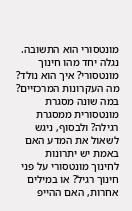מונטסורי הוא התשובה. נגלה יחד מהו חינוך מונטסורי? איך הוא נולד? מה העקרונות המרכזיים? במה שונה מסגרת מונטסורית ממסגרת רגילה? ולבסוף, ניגש לשאול את המדע האם באמת יש יתרונות לחינוך מונטסורי על פני חינוך רגיל? או במילים אחרות, האם ההייפ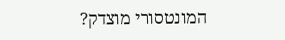המונטסורי מוצדק?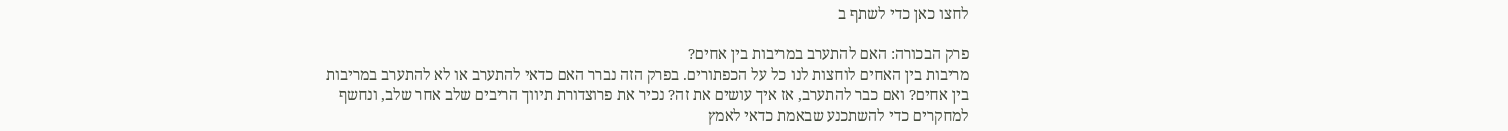לחצו כאן כדי לשתף ב

פרק הבכורה: האם להתערב במריבות בין אחים?
מריבות בין האחים לוחצות לנו כל על הכפתורים. בפרק הזה נברר האם כדאי להתערב או לא להתערב במריבות בין אחים? ואם כבר להתערב, אז איך עושים את זה? נכיר את פרוצדורת תיווך הריבים שלב אחר שלב, ונחשף למחקרים כדי להשתכנע שבאמת כדאי לאמץ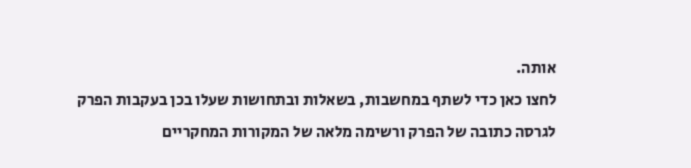אותה.
לחצו כאן כדי לשתף במחשבות, בשאלות ובתחושות שעלו בכן בעקבות הפרק
לגרסה כתובה של הפרק ורשימה מלאה של המקורות המחקריים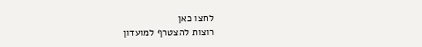לחצו כאן
רוצות להצטרף למועדון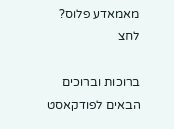מאמאדע פלוס? לחצ

ברוכות וברוכים הבאים לפודקאסט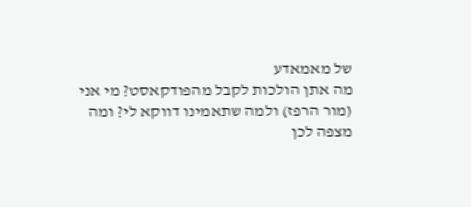של מאמאדע
מה אתן הולכות לקבל מהפודקאסט? מי אני (מור הרפז) ולמה שתאמינו דווקא לי? ומה מצפה לכן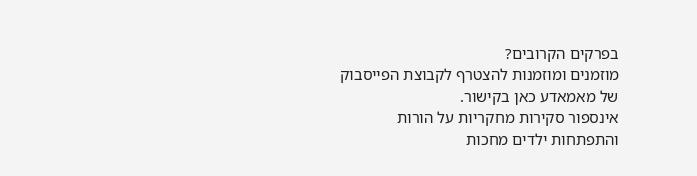בפרקים הקרובים?
מוזמנים ומוזמנות להצטרף לקבוצת הפייסבוק של מאמאדע כאן בקישור.
אינספור סקירות מחקריות על הורות והתפתחות ילדים מחכות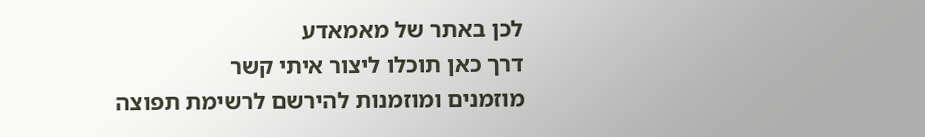לכן באתר של מאמאדע
דרך כאן תוכלו ליצור איתי קשר
מוזמנים ומוזמנות להירשם לרשימת תפוצה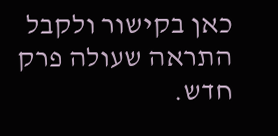כאן בקישור ולקבל התראה שעולה פרק חדש.